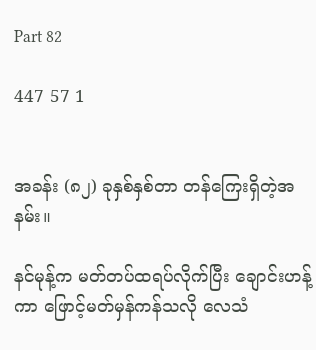Part 82

447 57 1


အခန်း (၈၂) ခုနှစ်နှစ်တာ တန်ကြေးရှိတဲ့အနမ်း။

နင်မုန့်က မတ်တပ်ထရပ်လိုက်ပြီး ချောင်းဟန့်ကာ ဖြောင့်မတ်မှန်ကန်သလို လေသံ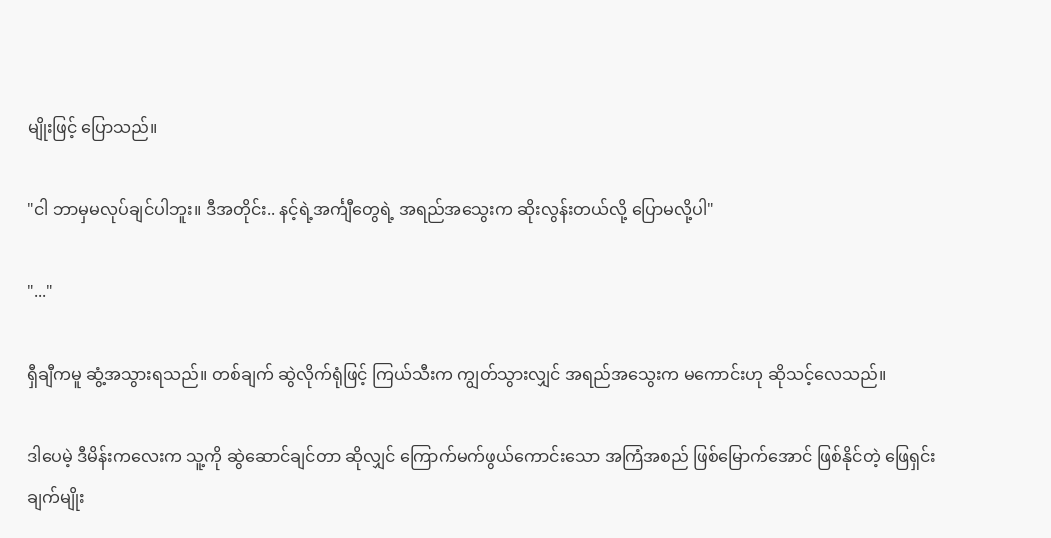မျိုးဖြင့် ပြောသည်။

"ငါ ဘာမှမလုပ်ချင်ပါဘူး။ ဒီအတိုင်း.. နင့်ရဲ့အင်္ကျီတွေရဲ့ အရည်အသွေးက ဆိုးလွန်းတယ်လို့ ပြောမလို့ပါ"

"..."

ရှီချီကမူ ဆွံ့အသွားရသည်။ တစ်ချက် ဆွဲလိုက်ရုံဖြင့် ကြယ်သီးက ကျွတ်သွားလျှင် အရည်အသွေးက မကောင်းဟု ဆိုသင့်လေသည်။

ဒါပေမဲ့ ဒီမိန်းကလေးက သူ့ကို ဆွဲဆောင်ချင်တာ ဆိုလျှင် ကြောက်မက်ဖွယ်ကောင်းသော အကြံအစည် ဖြစ်မြောက်အောင် ဖြစ်နိုင်တဲ့ ဖြေရှင်းချက်မျိုး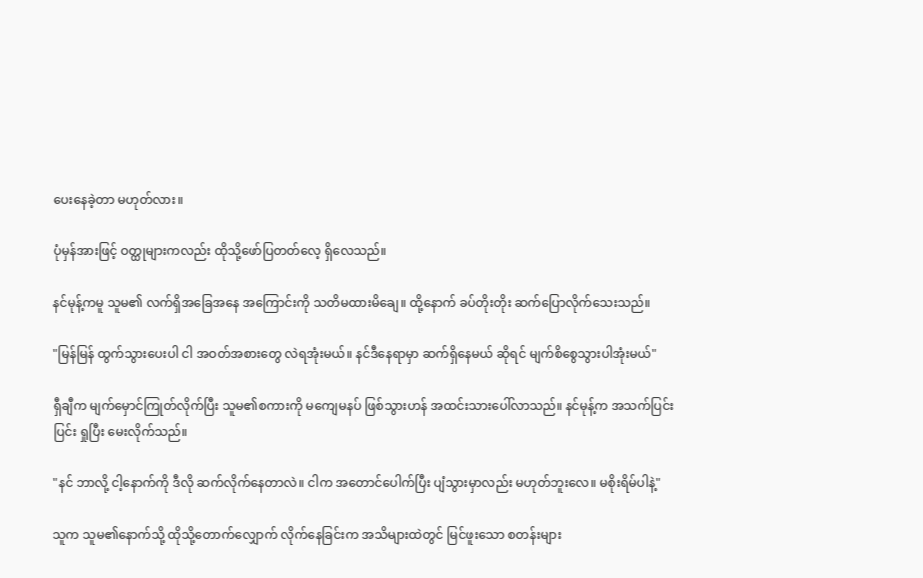ပေးနေခဲ့တာ မဟုတ်လား။

ပုံမှန်အားဖြင့် ဝတ္ထုများကလည်း ထိုသို့ဖော်ပြတတ်လေ့ ရှိလေသည်။

နင်မုန့်ကမူ သူမ၏ လက်ရှိအခြေအနေ အကြောင်းကို သတိမထားမိချေ။ ထို့နောက် ခပ်တိုးတိုး ဆက်ပြောလိုက်သေးသည်။

"မြန်မြန် ထွက်သွားပေးပါ ငါ အဝတ်အစားတွေ လဲရအုံးမယ်။ နင်ဒီနေရာမှာ ဆက်ရှိနေမယ် ဆိုရင် မျက်စိစွေသွားပါအုံးမယ်"

ရှီချီက မျက်မှောင်ကြုတ်လိုက်ပြီး သူမ၏စကားကို မကျေမနပ် ဖြစ်သွားဟန် အထင်းသားပေါ်လာသည်။ နင်မုန့်က အသက်ပြင်းပြင်း ရှုပြီး မေးလိုက်သည်။

"နင် ဘာလို့ ငါ့နောက်ကို ဒီလို ဆက်လိုက်နေတာလဲ။ ငါက အတောင်ပေါက်ပြီး ပျံသွားမှာလည်း မဟုတ်ဘူးလေ။ မစိုးရိမ်ပါနဲ့"

သူက သူမ၏နောက်သို့ ထိုသို့တောက်လျှောက် လိုက်နေခြင်းက အသိများထဲတွင် မြင်ဖူးသော စတန်းများ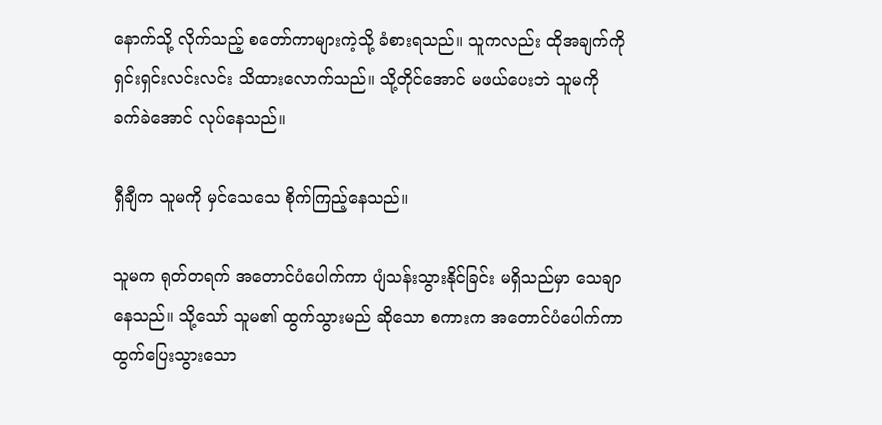နောက်သို့ လိုက်သည့် စတော်ကာများကဲ့သို့ ခံစားရသည်။ သူကလည်း ထိုအချက်ကို ရှင်းရှင်းလင်းလင်း သိထားလောက်သည်။ သို့တိုင်အောင် မဖယ်ပေးဘဲ သူမကို ခက်ခဲအောင် လုပ်နေသည်။

ရှီချီက သူမကို မှင်သေသေ စိုက်ကြည့်နေသည်။

သူမက ရုတ်တရက် အတောင်ပံပေါက်ကာ ပျံသန်းသွားနိုင်ခြင်း မရှိသည်မှာ သေချာနေသည်။ သို့သော် သူမ၏ ထွက်သွားမည် ဆိုသော စကားက အတောင်ပံပေါက်ကာ ထွက်ပြေးသွားသော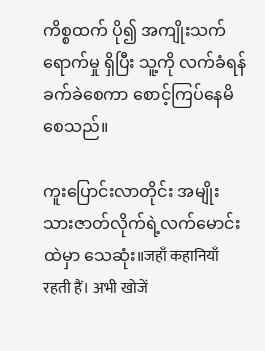ကိစ္စထက် ပို၍ အကျိုးသက်ရောက်မှု ရှိပြီး သူ့ကို လက်ခံရန် ခက်ခဲစေကာ စောင့်ကြပ်နေမိစေသည်။

ကူးပြောင်းလာတိုင်း အမျိုးသားဇာတ်လိုက်ရဲ့လက်မောင်းထဲမှာ သေဆုံး။जहाँ कहानियाँ रहती हैं। अभी खोजें